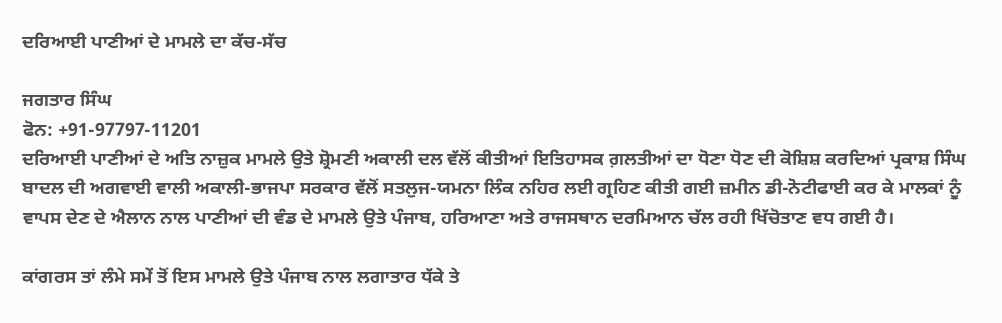ਦਰਿਆਈ ਪਾਣੀਆਂ ਦੇ ਮਾਮਲੇ ਦਾ ਕੱਚ-ਸੱਚ

ਜਗਤਾਰ ਸਿੰਘ
ਫੋਨ: +91-97797-11201
ਦਰਿਆਈ ਪਾਣੀਆਂ ਦੇ ਅਤਿ ਨਾਜ਼ੁਕ ਮਾਮਲੇ ਉਤੇ ਸ਼੍ਰੋਮਣੀ ਅਕਾਲੀ ਦਲ ਵੱਲੋਂ ਕੀਤੀਆਂ ਇਤਿਹਾਸਕ ਗ਼ਲਤੀਆਂ ਦਾ ਧੋਣਾ ਧੋਣ ਦੀ ਕੋਸ਼ਿਸ਼ ਕਰਦਿਆਂ ਪ੍ਰਕਾਸ਼ ਸਿੰਘ ਬਾਦਲ ਦੀ ਅਗਵਾਈ ਵਾਲੀ ਅਕਾਲੀ-ਭਾਜਪਾ ਸਰਕਾਰ ਵੱਲੋਂ ਸਤਲੁਜ-ਯਮਨਾ ਲਿੰਕ ਨਹਿਰ ਲਈ ਗ੍ਰਹਿਣ ਕੀਤੀ ਗਈ ਜ਼ਮੀਨ ਡੀ-ਨੋਟੀਫਾਈ ਕਰ ਕੇ ਮਾਲਕਾਂ ਨੂੰ ਵਾਪਸ ਦੇਣ ਦੇ ਐਲਾਨ ਨਾਲ ਪਾਣੀਆਂ ਦੀ ਵੰਡ ਦੇ ਮਾਮਲੇ ਉਤੇ ਪੰਜਾਬ, ਹਰਿਆਣਾ ਅਤੇ ਰਾਜਸਥਾਨ ਦਰਮਿਆਨ ਚੱਲ ਰਹੀ ਖਿੱਚੋਤਾਣ ਵਧ ਗਈ ਹੈ।

ਕਾਂਗਰਸ ਤਾਂ ਲੰਮੇ ਸਮੇਂ ਤੋਂ ਇਸ ਮਾਮਲੇ ਉਤੇ ਪੰਜਾਬ ਨਾਲ ਲਗਾਤਾਰ ਧੱਕੇ ਤੇ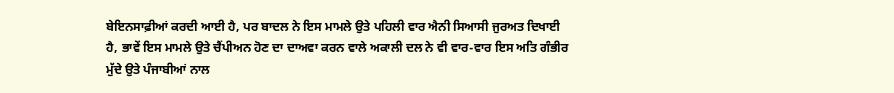ਬੇਇਨਸਾਫ਼ੀਆਂ ਕਰਦੀ ਆਈ ਹੈ, ਪਰ ਬਾਦਲ ਨੇ ਇਸ ਮਾਮਲੇ ਉਤੇ ਪਹਿਲੀ ਵਾਰ ਐਨੀ ਸਿਆਸੀ ਜੁਰਅਤ ਦਿਖਾਈ ਹੈ, ਭਾਵੇਂ ਇਸ ਮਾਮਲੇ ਉਤੇ ਚੈਂਪੀਅਨ ਹੋਣ ਦਾ ਦਾਅਵਾ ਕਰਨ ਵਾਲੇ ਅਕਾਲੀ ਦਲ ਨੇ ਵੀ ਵਾਰ-ਵਾਰ ਇਸ ਅਤਿ ਗੰਭੀਰ ਮੁੱਦੇ ਉਤੇ ਪੰਜਾਬੀਆਂ ਨਾਲ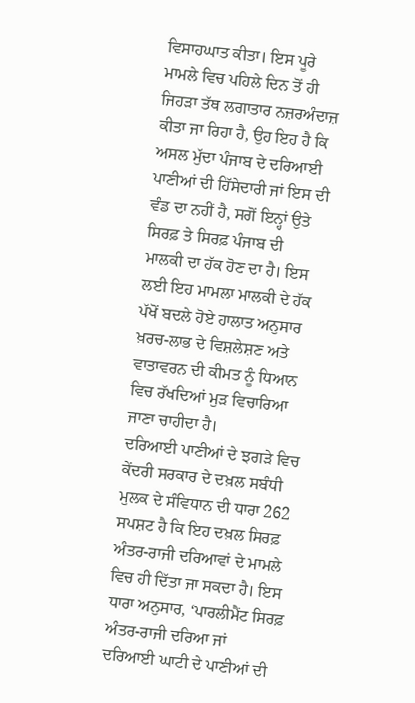ਵਿਸਾਹਘਾਤ ਕੀਤਾ। ਇਸ ਪੂਰੇ ਮਾਮਲੇ ਵਿਚ ਪਹਿਲੇ ਦਿਨ ਤੋਂ ਹੀ ਜਿਹੜਾ ਤੱਥ ਲਗਾਤਾਰ ਨਜ਼ਰਅੰਦਾਜ਼ ਕੀਤਾ ਜਾ ਰਿਹਾ ਹੈ, ਉਹ ਇਹ ਹੈ ਕਿ ਅਸਲ ਮੁੱਦਾ ਪੰਜਾਬ ਦੇ ਦਰਿਆਈ ਪਾਣੀਆਂ ਦੀ ਹਿੱਸੇਦਾਰੀ ਜਾਂ ਇਸ ਦੀ ਵੰਡ ਦਾ ਨਹੀਂ ਹੈ, ਸਗੋਂ ਇਨ੍ਹਾਂ ਉਤੇ ਸਿਰਫ਼ ਤੇ ਸਿਰਫ਼ ਪੰਜਾਬ ਦੀ ਮਾਲਕੀ ਦਾ ਹੱਕ ਹੋਣ ਦਾ ਹੈ। ਇਸ ਲਈ ਇਹ ਮਾਮਲਾ ਮਾਲਕੀ ਦੇ ਹੱਕ ਪੱਖੋਂ ਬਦਲੇ ਹੋਏ ਹਾਲਾਤ ਅਨੁਸਾਰ ਖ਼ਰਚ-ਲਾਭ ਦੇ ਵਿਸ਼ਲੇਸ਼ਣ ਅਤੇ ਵਾਤਾਵਰਨ ਦੀ ਕੀਮਤ ਨੂੰ ਧਿਆਨ ਵਿਚ ਰੱਖਦਿਆਂ ਮੁੜ ਵਿਚਾਰਿਆ ਜਾਣਾ ਚਾਹੀਦਾ ਹੈ।
ਦਰਿਆਈ ਪਾਣੀਆਂ ਦੇ ਝਗੜੇ ਵਿਚ ਕੇਂਦਰੀ ਸਰਕਾਰ ਦੇ ਦਖ਼ਲ ਸਬੰਧੀ ਮੁਲਕ ਦੇ ਸੰਵਿਧਾਨ ਦੀ ਧਾਰਾ 262 ਸਪਸ਼ਟ ਹੈ ਕਿ ਇਹ ਦਖ਼ਲ ਸਿਰਫ਼ ਅੰਤਰ-ਰਾਜੀ ਦਰਿਆਵਾਂ ਦੇ ਮਾਮਲੇ ਵਿਚ ਹੀ ਦਿੱਤਾ ਜਾ ਸਕਦਾ ਹੈ। ਇਸ ਧਾਰਾ ਅਨੁਸਾਰ, ‘ਪਾਰਲੀਮੈਂਟ ਸਿਰਫ਼ ਅੰਤਰ-ਰਾਜੀ ਦਰਿਆ ਜਾਂ ਦਰਿਆਈ ਘਾਟੀ ਦੇ ਪਾਣੀਆਂ ਦੀ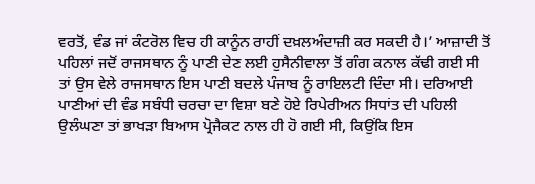ਵਰਤੋਂ, ਵੰਡ ਜਾਂ ਕੰਟਰੋਲ ਵਿਚ ਹੀ ਕਾਨੂੰਨ ਰਾਹੀਂ ਦਖ਼ਲਅੰਦਾਜ਼ੀ ਕਰ ਸਕਦੀ ਹੈ।’ ਆਜ਼ਾਦੀ ਤੋਂ ਪਹਿਲਾਂ ਜਦੋਂ ਰਾਜਸਥਾਨ ਨੂੰ ਪਾਣੀ ਦੇਣ ਲਈ ਹੁਸੈਨੀਵਾਲਾ ਤੋਂ ਗੰਗ ਕਨਾਲ ਕੱਢੀ ਗਈ ਸੀ ਤਾਂ ਉਸ ਵੇਲੇ ਰਾਜਸਥਾਨ ਇਸ ਪਾਣੀ ਬਦਲੇ ਪੰਜਾਬ ਨੂੰ ਰਾਇਲਟੀ ਦਿੰਦਾ ਸੀ। ਦਰਿਆਈ ਪਾਣੀਆਂ ਦੀ ਵੰਡ ਸਬੰਧੀ ਚਰਚਾ ਦਾ ਵਿਸ਼ਾ ਬਣੇ ਹੋਏ ਰਿਪੇਰੀਅਨ ਸਿਧਾਂਤ ਦੀ ਪਹਿਲੀ ਉਲੰਘਣਾ ਤਾਂ ਭਾਖੜਾ ਬਿਆਸ ਪ੍ਰੋਜੈਕਟ ਨਾਲ ਹੀ ਹੋ ਗਈ ਸੀ, ਕਿਉਂਕਿ ਇਸ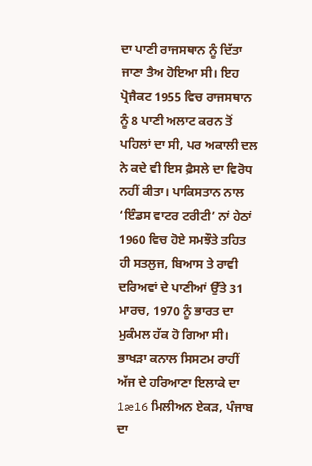ਦਾ ਪਾਣੀ ਰਾਜਸਥਾਨ ਨੂੰ ਦਿੱਤਾ ਜਾਣਾ ਤੈਅ ਹੋਇਆ ਸੀ। ਇਹ ਪ੍ਰੋਜੈਕਟ 1955 ਵਿਚ ਰਾਜਸਥਾਨ ਨੂੰ 8 ਪਾਣੀ ਅਲਾਟ ਕਰਨ ਤੋਂ ਪਹਿਲਾਂ ਦਾ ਸੀ, ਪਰ ਅਕਾਲੀ ਦਲ ਨੇ ਕਦੇ ਵੀ ਇਸ ਫ਼ੈਸਲੇ ਦਾ ਵਿਰੋਧ ਨਹੀਂ ਕੀਤਾ। ਪਾਕਿਸਤਾਨ ਨਾਲ ‘ਇੰਡਸ ਵਾਟਰ ਟਰੀਟੀ’ ਨਾਂ ਹੇਠਾਂ 1960 ਵਿਚ ਹੋਏ ਸਮਝੌਤੇ ਤਹਿਤ ਹੀ ਸਤਲੁਜ, ਬਿਆਸ ਤੇ ਰਾਵੀ ਦਰਿਅਵਾਂ ਦੇ ਪਾਣੀਆਂ ਉੱਤੇ 31 ਮਾਰਚ, 1970 ਨੂੰ ਭਾਰਤ ਦਾ ਮੁਕੰਮਲ ਹੱਕ ਹੋ ਗਿਆ ਸੀ। ਭਾਖੜਾ ਕਨਾਲ ਸਿਸਟਮ ਰਾਹੀਂ ਅੱਜ ਦੇ ਹਰਿਆਣਾ ਇਲਾਕੇ ਦਾ 1æ16 ਮਿਲੀਅਨ ਏਕੜ, ਪੰਜਾਬ ਦਾ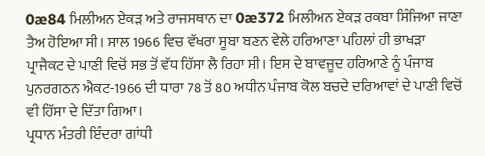0æ84 ਮਿਲੀਅਨ ਏਕੜ ਅਤੇ ਰਾਜਸਥਾਨ ਦਾ 0æ372 ਮਿਲੀਅਨ ਏਕੜ ਰਕਬਾ ਸਿੰਜਿਆ ਜਾਣਾ ਤੈਅ ਹੋਇਆ ਸੀ। ਸਾਲ 1966 ਵਿਚ ਵੱਖਰਾ ਸੂਬਾ ਬਣਨ ਵੇਲੇ ਹਰਿਆਣਾ ਪਹਿਲਾਂ ਹੀ ਭਾਖੜਾ ਪ੍ਰਾਜੈਕਟ ਦੇ ਪਾਣੀ ਵਿਚੋਂ ਸਭ ਤੋਂ ਵੱਧ ਹਿੱਸਾ ਲੈ ਰਿਹਾ ਸੀ। ਇਸ ਦੇ ਬਾਵਜੂਦ ਹਰਿਆਣੇ ਨੂੰ ਪੰਜਾਬ ਪੁਨਰਗਠਨ ਐਕਟ-1966 ਦੀ ਧਾਰਾ 78 ਤੋਂ 80 ਅਧੀਨ ਪੰਜਾਬ ਕੋਲ ਬਚਦੇ ਦਰਿਆਵਾਂ ਦੇ ਪਾਣੀ ਵਿਚੋਂ ਵੀ ਹਿੱਸਾ ਦੇ ਦਿੱਤਾ ਗਿਆ।
ਪ੍ਰਧਾਨ ਮੰਤਰੀ ਇੰਦਰਾ ਗਾਂਧੀ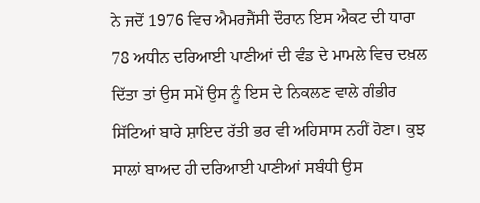ਨੇ ਜਦੋਂ 1976 ਵਿਚ ਐਮਰਜੈਂਸੀ ਦੌਰਾਨ ਇਸ ਐਕਟ ਦੀ ਧਾਰਾ 78 ਅਧੀਨ ਦਰਿਆਈ ਪਾਣੀਆਂ ਦੀ ਵੰਡ ਦੇ ਮਾਮਲੇ ਵਿਚ ਦਖ਼ਲ ਦਿੱਤਾ ਤਾਂ ਉਸ ਸਮੇਂ ਉਸ ਨੂੰ ਇਸ ਦੇ ਨਿਕਲਣ ਵਾਲੇ ਗੰਭੀਰ ਸਿੱਟਿਆਂ ਬਾਰੇ ਸ਼ਾਇਦ ਰੱਤੀ ਭਰ ਵੀ ਅਹਿਸਾਸ ਨਹੀਂ ਹੋਣਾ। ਕੁਝ ਸਾਲਾਂ ਬਾਅਦ ਹੀ ਦਰਿਆਈ ਪਾਣੀਆਂ ਸਬੰਧੀ ਉਸ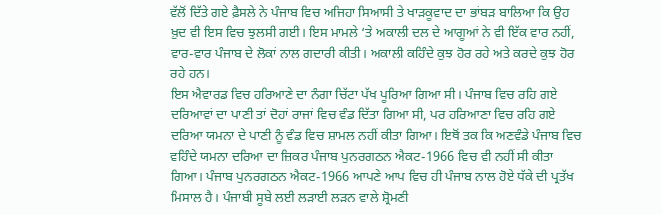ਵੱਲੋਂ ਦਿੱਤੇ ਗਏ ਫ਼ੈਸਲੇ ਨੇ ਪੰਜਾਬ ਵਿਚ ਅਜਿਹਾ ਸਿਆਸੀ ਤੇ ਖਾੜਕੂਵਾਦ ਦਾ ਭਾਂਬੜ ਬਾਲਿਆ ਕਿ ਉਹ ਖ਼ੁਦ ਵੀ ਇਸ ਵਿਚ ਝੁਲਸੀ ਗਈ। ਇਸ ਮਾਮਲੇ ‘ਤੇ ਅਕਾਲੀ ਦਲ ਦੇ ਆਗੂਆਂ ਨੇ ਵੀ ਇੱਕ ਵਾਰ ਨਹੀਂ, ਵਾਰ-ਵਾਰ ਪੰਜਾਬ ਦੇ ਲੋਕਾਂ ਨਾਲ ਗਦਾਰੀ ਕੀਤੀ। ਅਕਾਲੀ ਕਹਿੰਦੇ ਕੁਝ ਹੋਰ ਰਹੇ ਅਤੇ ਕਰਦੇ ਕੁਝ ਹੋਰ ਰਹੇ ਹਨ।
ਇਸ ਐਵਾਰਡ ਵਿਚ ਹਰਿਆਣੇ ਦਾ ਨੰਗਾ ਚਿੱਟਾ ਪੱਖ ਪੂਰਿਆ ਗਿਆ ਸੀ। ਪੰਜਾਬ ਵਿਚ ਰਹਿ ਗਏ ਦਰਿਆਵਾਂ ਦਾ ਪਾਣੀ ਤਾਂ ਦੋਹਾਂ ਰਾਜਾਂ ਵਿਚ ਵੰਡ ਦਿੱਤਾ ਗਿਆ ਸੀ, ਪਰ ਹਰਿਆਣਾ ਵਿਚ ਰਹਿ ਗਏ ਦਰਿਆ ਯਮਨਾ ਦੇ ਪਾਣੀ ਨੂੰ ਵੰਡ ਵਿਚ ਸ਼ਾਮਲ ਨਹੀਂ ਕੀਤਾ ਗਿਆ। ਇਥੋਂ ਤਕ ਕਿ ਅਣਵੰਡੇ ਪੰਜਾਬ ਵਿਚ ਵਹਿੰਦੇ ਯਮਨਾ ਦਰਿਆ ਦਾ ਜ਼ਿਕਰ ਪੰਜਾਬ ਪੁਨਰਗਠਨ ਐਕਟ-1966 ਵਿਚ ਵੀ ਨਹੀਂ ਸੀ ਕੀਤਾ ਗਿਆ। ਪੰਜਾਬ ਪੁਨਰਗਠਨ ਐਕਟ-1966 ਆਪਣੇ ਆਪ ਵਿਚ ਹੀ ਪੰਜਾਬ ਨਾਲ ਹੋਏ ਧੱਕੇ ਦੀ ਪ੍ਰਤੱਖ ਮਿਸਾਲ ਹੈ। ਪੰਜਾਬੀ ਸੂਬੇ ਲਈ ਲੜਾਈ ਲੜਨ ਵਾਲੇ ਸ਼੍ਰੋਮਣੀ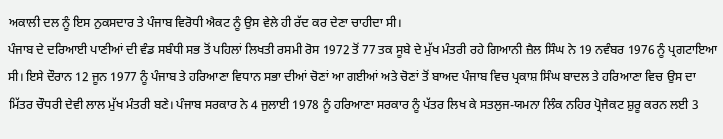ਅਕਾਲੀ ਦਲ ਨੂੰ ਇਸ ਨੁਕਸਦਾਰ ਤੇ ਪੰਜਾਬ ਵਿਰੋਧੀ ਐਕਟ ਨੂੰ ਉਸ ਵੇਲੇ ਹੀ ਰੱਦ ਕਰ ਦੇਣਾ ਚਾਹੀਦਾ ਸੀ।
ਪੰਜਾਬ ਦੇ ਦਰਿਆਈ ਪਾਣੀਆਂ ਦੀ ਵੰਡ ਸਬੰਧੀ ਸਭ ਤੋਂ ਪਹਿਲਾਂ ਲਿਖਤੀ ਰਸਮੀ ਰੋਸ 1972 ਤੋਂ 77 ਤਕ ਸੂਬੇ ਦੇ ਮੁੱਖ ਮੰਤਰੀ ਰਹੇ ਗਿਆਨੀ ਜ਼ੈਲ ਸਿੰਘ ਨੇ 19 ਨਵੰਬਰ 1976 ਨੂੰ ਪ੍ਰਗਟਾਇਆ ਸੀ। ਇਸੇ ਦੌਰਾਨ 12 ਜੂਨ 1977 ਨੂੰ ਪੰਜਾਬ ਤੇ ਹਰਿਆਣਾ ਵਿਧਾਨ ਸਭਾ ਦੀਆਂ ਚੋਣਾਂ ਆ ਗਈਆਂ ਅਤੇ ਚੋਣਾਂ ਤੋਂ ਬਾਅਦ ਪੰਜਾਬ ਵਿਚ ਪ੍ਰਕਾਸ਼ ਸਿੰਘ ਬਾਦਲ ਤੇ ਹਰਿਆਣਾ ਵਿਚ ਉਸ ਦਾ ਮਿੱਤਰ ਚੌਧਰੀ ਦੇਵੀ ਲਾਲ ਮੁੱਖ ਮੰਤਰੀ ਬਣੇ। ਪੰਜਾਬ ਸਰਕਾਰ ਨੇ 4 ਜੁਲਾਈ 1978 ਨੂੰ ਹਰਿਆਣਾ ਸਰਕਾਰ ਨੂੰ ਪੱਤਰ ਲਿਖ ਕੇ ਸਤਲੁਜ-ਯਮਨਾ ਲਿੰਕ ਨਹਿਰ ਪ੍ਰੋਜੈਕਟ ਸ਼ੁਰੂ ਕਰਨ ਲਈ 3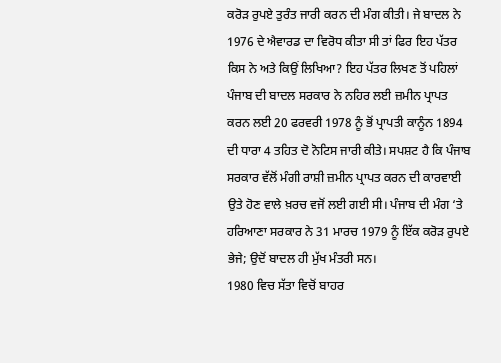ਕਰੋੜ ਰੁਪਏ ਤੁਰੰਤ ਜਾਰੀ ਕਰਨ ਦੀ ਮੰਗ ਕੀਤੀ। ਜੇ ਬਾਦਲ ਨੇ 1976 ਦੇ ਐਵਾਰਡ ਦਾ ਵਿਰੋਧ ਕੀਤਾ ਸੀ ਤਾਂ ਫਿਰ ਇਹ ਪੱਤਰ ਕਿਸ ਨੇ ਅਤੇ ਕਿਉਂ ਲਿਖਿਆ? ਇਹ ਪੱਤਰ ਲਿਖਣ ਤੋਂ ਪਹਿਲਾਂ ਪੰਜਾਬ ਦੀ ਬਾਦਲ ਸਰਕਾਰ ਨੇ ਨਹਿਰ ਲਈ ਜ਼ਮੀਨ ਪ੍ਰਾਪਤ ਕਰਨ ਲਈ 20 ਫਰਵਰੀ 1978 ਨੂੰ ਭੋਂ ਪ੍ਰਾਪਤੀ ਕਾਨੂੰਨ 1894 ਦੀ ਧਾਰਾ 4 ਤਹਿਤ ਦੋ ਨੋਟਿਸ ਜਾਰੀ ਕੀਤੇ। ਸਪਸ਼ਟ ਹੈ ਕਿ ਪੰਜਾਬ ਸਰਕਾਰ ਵੱਲੋਂ ਮੰਗੀ ਰਾਸ਼ੀ ਜ਼ਮੀਨ ਪ੍ਰਾਪਤ ਕਰਨ ਦੀ ਕਾਰਵਾਈ ਉਤੇ ਹੋਣ ਵਾਲੇ ਖ਼ਰਚ ਵਜੋਂ ਲਈ ਗਈ ਸੀ। ਪੰਜਾਬ ਦੀ ਮੰਗ ‘ਤੇ ਹਰਿਆਣਾ ਸਰਕਾਰ ਨੇ 31 ਮਾਰਚ 1979 ਨੂੰ ਇੱਕ ਕਰੋੜ ਰੁਪਏ ਭੇਜੇ; ਉਦੋਂ ਬਾਦਲ ਹੀ ਮੁੱਖ ਮੰਤਰੀ ਸਨ।
1980 ਵਿਚ ਸੱਤਾ ਵਿਚੋਂ ਬਾਹਰ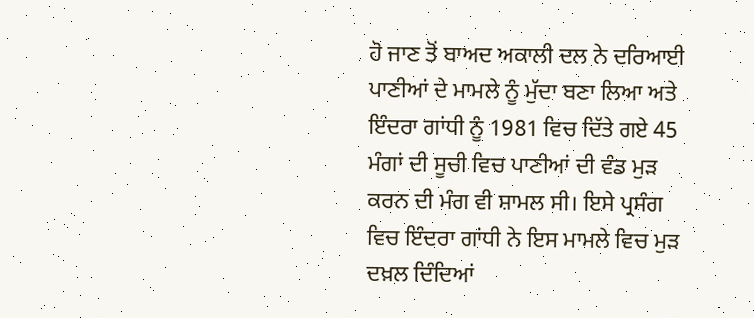ਹੋ ਜਾਣ ਤੋਂ ਬਾਅਦ ਅਕਾਲੀ ਦਲ ਨੇ ਦਰਿਆਈ ਪਾਣੀਆਂ ਦੇ ਮਾਮਲੇ ਨੂੰ ਮੁੱਦਾ ਬਣਾ ਲਿਆ ਅਤੇ ਇੰਦਰਾ ਗਾਂਧੀ ਨੂੰ 1981 ਵਿਚ ਦਿੱਤੇ ਗਏ 45 ਮੰਗਾਂ ਦੀ ਸੂਚੀ ਵਿਚ ਪਾਣੀਆਂ ਦੀ ਵੰਡ ਮੁੜ ਕਰਨ ਦੀ ਮੰਗ ਵੀ ਸ਼ਾਮਲ ਸੀ। ਇਸੇ ਪ੍ਰਸੰਗ ਵਿਚ ਇੰਦਰਾ ਗਾਂਧੀ ਨੇ ਇਸ ਮਾਮਲੇ ਵਿਚ ਮੁੜ ਦਖ਼ਲ ਦਿੰਦਿਆਂ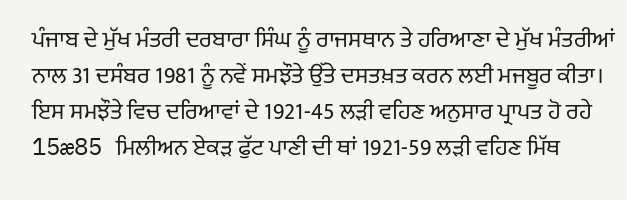ਪੰਜਾਬ ਦੇ ਮੁੱਖ ਮੰਤਰੀ ਦਰਬਾਰਾ ਸਿੰਘ ਨੂੰ ਰਾਜਸਥਾਨ ਤੇ ਹਰਿਆਣਾ ਦੇ ਮੁੱਖ ਮੰਤਰੀਆਂ ਨਾਲ 31 ਦਸੰਬਰ 1981 ਨੂੰ ਨਵੇਂ ਸਮਝੌਤੇ ਉੱਤੇ ਦਸਤਖ਼ਤ ਕਰਨ ਲਈ ਮਜਬੂਰ ਕੀਤਾ। ਇਸ ਸਮਝੌਤੇ ਵਿਚ ਦਰਿਆਵਾਂ ਦੇ 1921-45 ਲੜੀ ਵਹਿਣ ਅਨੁਸਾਰ ਪ੍ਰਾਪਤ ਹੋ ਰਹੇ 15æ85 ਮਿਲੀਅਨ ਏਕੜ ਫੁੱਟ ਪਾਣੀ ਦੀ ਥਾਂ 1921-59 ਲੜੀ ਵਹਿਣ ਮਿੱਥ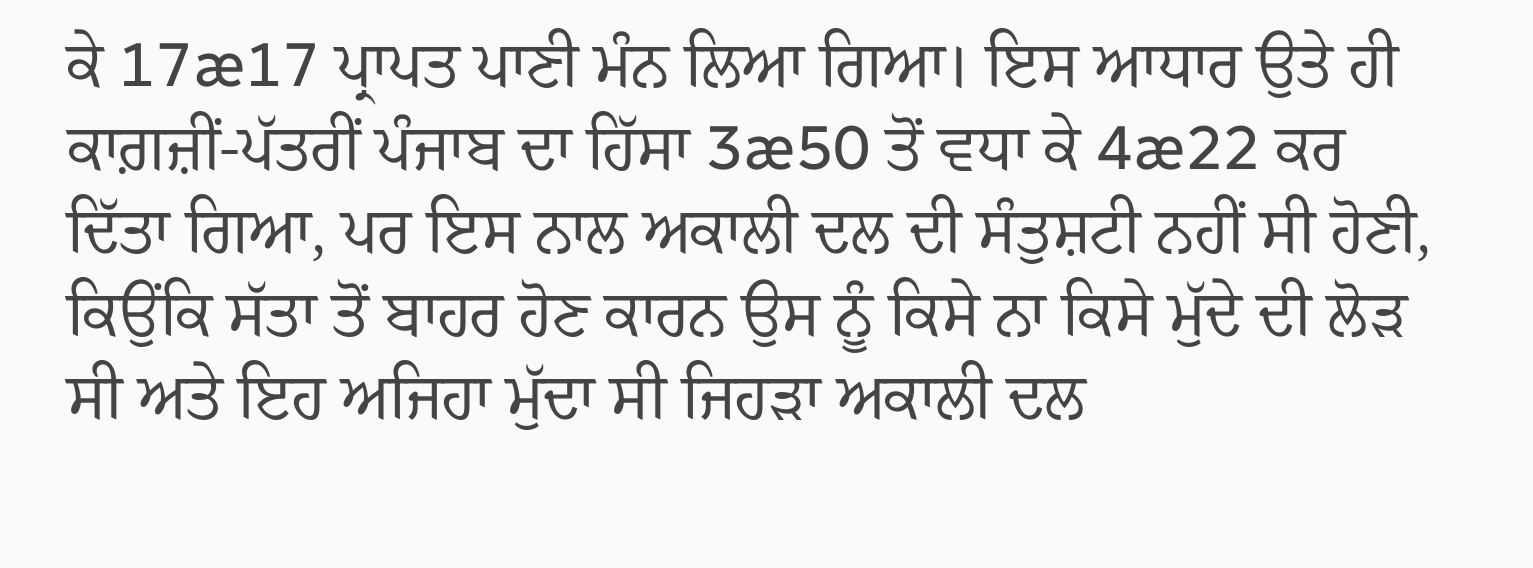ਕੇ 17æ17 ਪ੍ਰਾਪਤ ਪਾਣੀ ਮੰਨ ਲਿਆ ਗਿਆ। ਇਸ ਆਧਾਰ ਉਤੇ ਹੀ ਕਾਗ਼ਜ਼ੀਂ-ਪੱਤਰੀਂ ਪੰਜਾਬ ਦਾ ਹਿੱਸਾ 3æ50 ਤੋਂ ਵਧਾ ਕੇ 4æ22 ਕਰ ਦਿੱਤਾ ਗਿਆ, ਪਰ ਇਸ ਨਾਲ ਅਕਾਲੀ ਦਲ ਦੀ ਸੰਤੁਸ਼ਟੀ ਨਹੀਂ ਸੀ ਹੋਣੀ, ਕਿਉਂਕਿ ਸੱਤਾ ਤੋਂ ਬਾਹਰ ਹੋਣ ਕਾਰਨ ਉਸ ਨੂੰ ਕਿਸੇ ਨਾ ਕਿਸੇ ਮੁੱਦੇ ਦੀ ਲੋੜ ਸੀ ਅਤੇ ਇਹ ਅਜਿਹਾ ਮੁੱਦਾ ਸੀ ਜਿਹੜਾ ਅਕਾਲੀ ਦਲ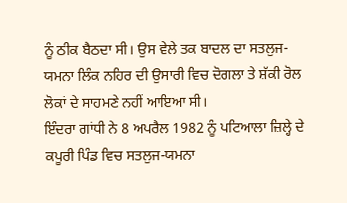ਨੂੰ ਠੀਕ ਬੈਠਦਾ ਸੀ। ਉਸ ਵੇਲੇ ਤਕ ਬਾਦਲ ਦਾ ਸਤਲੁਜ-ਯਮਨਾ ਲਿੰਕ ਨਹਿਰ ਦੀ ਉਸਾਰੀ ਵਿਚ ਦੋਗਲਾ ਤੇ ਸ਼ੱਕੀ ਰੋਲ ਲੋਕਾਂ ਦੇ ਸਾਹਮਣੇ ਨਹੀਂ ਆਇਆ ਸੀ।
ਇੰਦਰਾ ਗਾਂਧੀ ਨੇ 8 ਅਪਰੈਲ 1982 ਨੂੰ ਪਟਿਆਲਾ ਜ਼ਿਲ੍ਹੇ ਦੇ ਕਪੂਰੀ ਪਿੰਡ ਵਿਚ ਸਤਲੁਜ-ਯਮਨਾ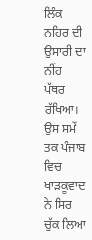ਲਿੰਕ ਨਹਿਰ ਦੀ ਉਸਾਰੀ ਦਾ ਨੀਂਹ ਪੱਥਰ ਰੱਖਿਆ। ਉਸ ਸਮੇਂ ਤਕ ਪੰਜਾਬ ਵਿਚ ਖਾੜਕੂਵਾਦ ਨੇ ਸਿਰ ਚੁੱਕ ਲਿਆ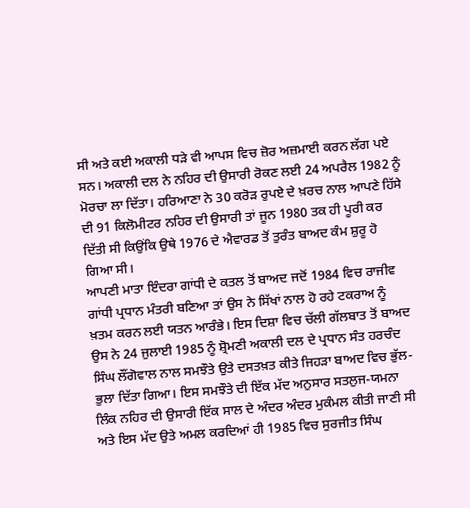ਸੀ ਅਤੇ ਕਈ ਅਕਾਲੀ ਧੜੇ ਵੀ ਆਪਸ ਵਿਚ ਜ਼ੋਰ ਅਜ਼ਮਾਈ ਕਰਨ ਲੱਗ ਪਏ ਸਨ। ਅਕਾਲੀ ਦਲ ਨੇ ਨਹਿਰ ਦੀ ਉਸਾਰੀ ਰੋਕਣ ਲਈ 24 ਅਪਰੈਲ 1982 ਨੂੰ ਮੋਰਚਾ ਲਾ ਦਿੱਤਾ। ਹਰਿਆਣਾ ਨੇ 30 ਕਰੋੜ ਰੁਪਏ ਦੇ ਖ਼ਰਚ ਨਾਲ ਆਪਣੇ ਹਿੱਸੇ ਦੀ 91 ਕਿਲੋਮੀਟਰ ਨਹਿਰ ਦੀ ਉਸਾਰੀ ਤਾਂ ਜੂਨ 1980 ਤਕ ਹੀ ਪੂਰੀ ਕਰ ਦਿੱਤੀ ਸੀ ਕਿਉਂਕਿ ਉਥੇ 1976 ਦੇ ਐਵਾਰਡ ਤੋਂ ਤੁਰੰਤ ਬਾਅਦ ਕੰਮ ਸ਼ੁਰੂ ਹੋ ਗਿਆ ਸੀ।
ਆਪਣੀ ਮਾਤਾ ਇੰਦਰਾ ਗਾਂਧੀ ਦੇ ਕਤਲ ਤੋਂ ਬਾਅਦ ਜਦੋਂ 1984 ਵਿਚ ਰਾਜੀਵ ਗਾਂਧੀ ਪ੍ਰਧਾਨ ਮੰਤਰੀ ਬਣਿਆ ਤਾਂ ਉਸ ਨੇ ਸਿੱਖਾਂ ਨਾਲ ਹੋ ਰਹੇ ਟਕਰਾਅ ਨੂੰ ਖ਼ਤਮ ਕਰਨ ਲਈ ਯਤਨ ਆਰੰਭੇ। ਇਸ ਦਿਸ਼ਾ ਵਿਚ ਚੱਲੀ ਗੱਲਬਾਤ ਤੋਂ ਬਾਅਦ ਉਸ ਨੇ 24 ਜੁਲਾਈ 1985 ਨੂੰ ਸ਼੍ਰੋਮਣੀ ਅਕਾਲੀ ਦਲ ਦੇ ਪ੍ਰਧਾਨ ਸੰਤ ਹਰਚੰਦ ਸਿੰਘ ਲੌਂਗੋਵਾਲ ਨਾਲ ਸਮਝੌਤੇ ਉਤੇ ਦਸਤਖ਼ਤ ਕੀਤੇ ਜਿਹੜਾ ਬਾਅਦ ਵਿਚ ਭੁੱਲ-ਭੁਲਾ ਦਿੱਤਾ ਗਿਆ। ਇਸ ਸਮਝੌਤੇ ਦੀ ਇੱਕ ਮੱਦ ਅਨੁਸਾਰ ਸਤਲੁਜ-ਯਮਨਾ ਲਿੰਕ ਨਹਿਰ ਦੀ ਉਸਾਰੀ ਇੱਕ ਸਾਲ ਦੇ ਅੰਦਰ ਅੰਦਰ ਮੁਕੰਮਲ ਕੀਤੀ ਜਾਣੀ ਸੀ ਅਤੇ ਇਸ ਮੱਦ ਉਤੇ ਅਮਲ ਕਰਦਿਆਂ ਹੀ 1985 ਵਿਚ ਸੁਰਜੀਤ ਸਿੰਘ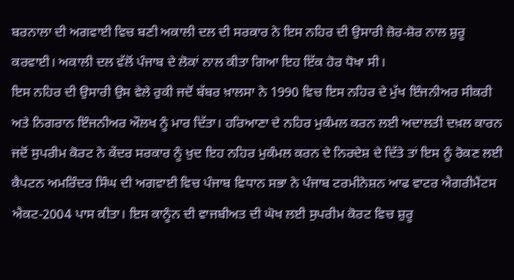ਬਰਨਾਲਾ ਦੀ ਅਗਵਾਈ ਵਿਚ ਬਣੀ ਅਕਾਲੀ ਦਲ ਦੀ ਸਰਕਾਰ ਨੇ ਇਸ ਨਹਿਰ ਦੀ ਉਸਾਰੀ ਜ਼ੋਰ-ਸ਼ੋਰ ਨਾਲ ਸ਼ੁਰੂ ਕਰਵਾਈ। ਅਕਾਲੀ ਦਲ ਵੱਲੋਂ ਪੰਜਾਬ ਦੇ ਲੋਕਾਂ ਨਾਲ ਕੀਤਾ ਗਿਆ ਇਹ ਇੱਕ ਹੋਰ ਧੋਖਾ ਸੀ।
ਇਸ ਨਹਿਰ ਦੀ ਉਸਾਰੀ ਉਸ ਵੇਲੇ ਰੁਕੀ ਜਦੋਂ ਬੱਬਰ ਖ਼ਾਲਸਾ ਨੇ 1990 ਵਿਚ ਇਸ ਨਹਿਰ ਦੇ ਮੁੱਖ ਇੰਜਨੀਅਰ ਸੀਕਰੀ ਅਤੇ ਨਿਗਰਾਨ ਇੰਜਨੀਅਰ ਔਲਖ ਨੂੰ ਮਾਰ ਦਿੱਤਾ। ਹਰਿਆਣਾ ਦੇ ਨਹਿਰ ਮੁਕੰਮਲ ਕਰਨ ਲਈ ਅਦਾਲਤੀ ਦਖ਼ਲ ਕਾਰਨ ਜਦੋਂ ਸੁਪਰੀਮ ਕੋਰਟ ਨੇ ਕੇਂਦਰ ਸਰਕਾਰ ਨੂੰ ਖ਼ੁਦ ਇਹ ਨਹਿਰ ਮੁਕੰਮਲ ਕਰਨ ਦੇ ਨਿਰਦੇਸ਼ ਦੇ ਦਿੱਤੇ ਤਾਂ ਇਸ ਨੂੰ ਰੋਕਣ ਲਈ ਕੈਪਟਨ ਅਮਰਿੰਦਰ ਸਿੰਘ ਦੀ ਅਗਵਾਈ ਵਿਚ ਪੰਜਾਬ ਵਿਧਾਨ ਸਭਾ ਨੇ ਪੰਜਾਬ ਟਰਮੀਨੇਸ਼ਨ ਆਫ ਵਾਟਰ ਐਗਰੀਮੈਂਟਸ ਐਕਟ-2004 ਪਾਸ ਕੀਤਾ। ਇਸ ਕਾਨੂੰਨ ਦੀ ਵਾਜਬੀਅਤ ਦੀ ਘੋਖ ਲਈ ਸੁਪਰੀਮ ਕੋਰਟ ਵਿਚ ਸ਼ੁਰੂ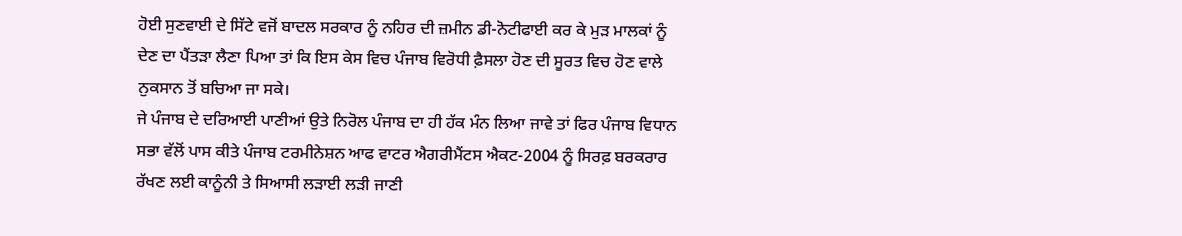ਹੋਈ ਸੁਣਵਾਈ ਦੇ ਸਿੱਟੇ ਵਜੋਂ ਬਾਦਲ ਸਰਕਾਰ ਨੂੰ ਨਹਿਰ ਦੀ ਜ਼ਮੀਨ ਡੀ-ਨੋਟੀਫਾਈ ਕਰ ਕੇ ਮੁੜ ਮਾਲਕਾਂ ਨੂੰ ਦੇਣ ਦਾ ਪੈਂਤੜਾ ਲੈਣਾ ਪਿਆ ਤਾਂ ਕਿ ਇਸ ਕੇਸ ਵਿਚ ਪੰਜਾਬ ਵਿਰੋਧੀ ਫ਼ੈਸਲਾ ਹੋਣ ਦੀ ਸੂਰਤ ਵਿਚ ਹੋਣ ਵਾਲੇ ਨੁਕਸਾਨ ਤੋਂ ਬਚਿਆ ਜਾ ਸਕੇ।
ਜੇ ਪੰਜਾਬ ਦੇ ਦਰਿਆਈ ਪਾਣੀਆਂ ਉਤੇ ਨਿਰੋਲ ਪੰਜਾਬ ਦਾ ਹੀ ਹੱਕ ਮੰਨ ਲਿਆ ਜਾਵੇ ਤਾਂ ਫਿਰ ਪੰਜਾਬ ਵਿਧਾਨ ਸਭਾ ਵੱਲੋਂ ਪਾਸ ਕੀਤੇ ਪੰਜਾਬ ਟਰਮੀਨੇਸ਼ਨ ਆਫ ਵਾਟਰ ਐਗਰੀਮੈਂਟਸ ਐਕਟ-2004 ਨੂੰ ਸਿਰਫ਼ ਬਰਕਰਾਰ ਰੱਖਣ ਲਈ ਕਾਨੂੰਨੀ ਤੇ ਸਿਆਸੀ ਲੜਾਈ ਲੜੀ ਜਾਣੀ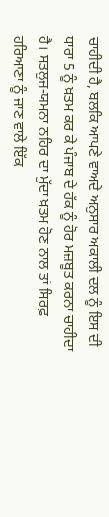ਚਾਹੀਦੀ ਹੈ, ਬਲਕਿ ਆਪਣੇ ਵਾਅਦੇ ਅਨੁਸਾਰ ਅਕਾਲੀ ਦਲ ਨੂੰ ਇਸ ਦੀ ਧਾਰਾ 5 ਨੂੰ ਖ਼ਤਮ ਕਰ ਕੇ ਪੰਜਾਬ ਦੇ ਹੱਕ ਨੂੰ ਹੋਰ ਮਜ਼ਬੂਤ ਕਰਨਾ ਚਾਹੀਦਾ ਹੈ। ਸਤਲੁਜ-ਯਮਨਾ ਨਹਿਰ ਦਾ ਮੁੱਦਾ ਖ਼ਤਮ ਹੋਣ ਨਾਲ ਤਾਂ ਸਿਰਫ਼ ਹਰਿਆਣਾ ਨੂੰ ਜਾਣ ਵਾਲੇ ਇੱਕ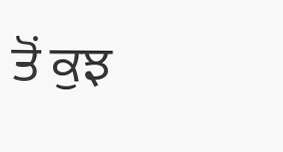ਤੋਂ ਕੁਝ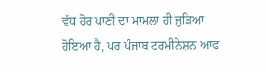ਵੱਧ ਹੋਰ ਪਾਣੀ ਦਾ ਮਾਮਲਾ ਹੀ ਜੁੜਿਆ ਹੋਇਆ ਹੈ, ਪਰ ਪੰਜਾਬ ਟਰਮੀਨੇਸ਼ਨ ਆਫ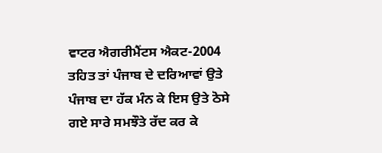ਵਾਟਰ ਐਗਰੀਮੈਂਟਸ ਐਕਟ-2004 ਤਹਿਤ ਤਾਂ ਪੰਜਾਬ ਦੇ ਦਰਿਆਵਾਂ ਉਤੇ ਪੰਜਾਬ ਦਾ ਹੱਕ ਮੰਨ ਕੇ ਇਸ ਉਤੇ ਠੋਸੇ ਗਏ ਸਾਰੇ ਸਮਝੌਤੇ ਰੱਦ ਕਰ ਕੇ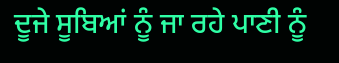ਦੂਜੇ ਸੂਬਿਆਂ ਨੂੰ ਜਾ ਰਹੇ ਪਾਣੀ ਨੂੰ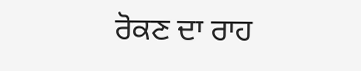ਰੋਕਣ ਦਾ ਰਾਹ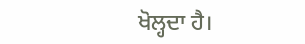ਖੋਲ੍ਹਦਾ ਹੈ।